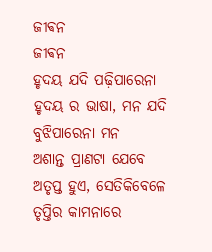ଜୀଵନ
ଜୀଵନ
ହୃଦୟ ଯଦି ପଢ଼ିପାରେନା
ହୃଦୟ ର ଭାଷା, ମନ ଯଦି
ବୁଝିପାରେନା ମନ
ଅଶାନ୍ତ ପ୍ରାଣଟା ଯେବେ
ଅତୃପ୍ତ ହୁଏ, ସେତିକିବେଳେ
ତୃପ୍ତିର କାମନାରେ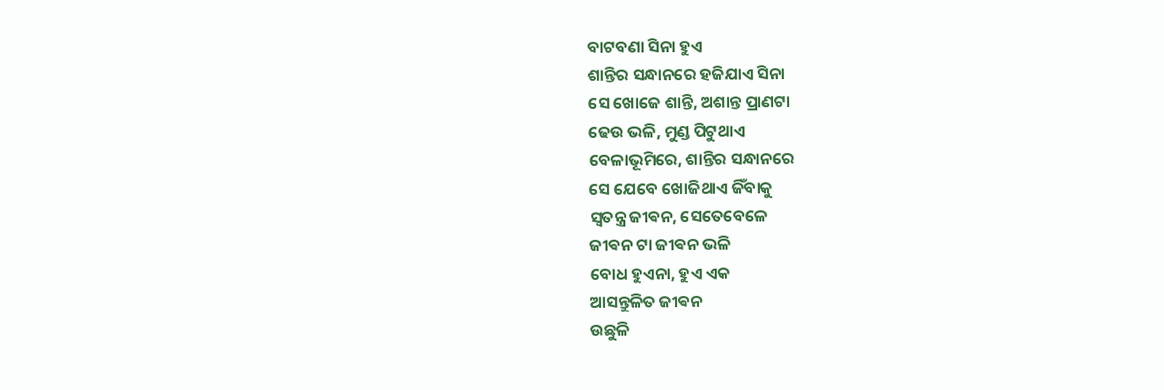ବାଟବଣା ସିନା ହୁଏ
ଶାନ୍ତିର ସନ୍ଧାନରେ ହଜିଯାଏ ସିନା
ସେ ଖୋଜେ ଶାନ୍ତି, ଅଶାନ୍ତ ପ୍ରାଣଟା
ଢେଉ ଭଳି, ମୁଣ୍ଡ ପିଟୁଥାଏ
ବେଳାଭୂମିରେ, ଶାନ୍ତିର ସନ୍ଧାନରେ
ସେ ଯେବେ ଖୋଜିଥାଏ ଜିଁବାକୁ
ସ୍ୱତନ୍ତ୍ର ଜୀଵନ, ସେତେବେଳେ
ଜୀଵନ ଟା ଜୀଵନ ଭଳି
ବୋଧ ହୁଏନା, ହୁଏ ଏକ
ଆସନ୍ତୁଳିତ ଜୀଵନ
ଉଛୁଳି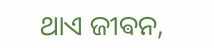ଥାଏ ଜୀଵନ,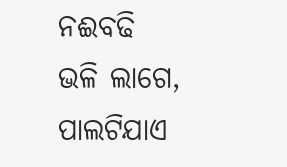ନଈବଢି
ଭଳି ଲାଗେ, ପାଲଟିଯାଏ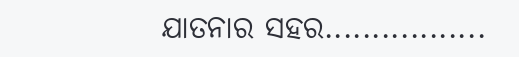ଯାତନାର ସହର.................